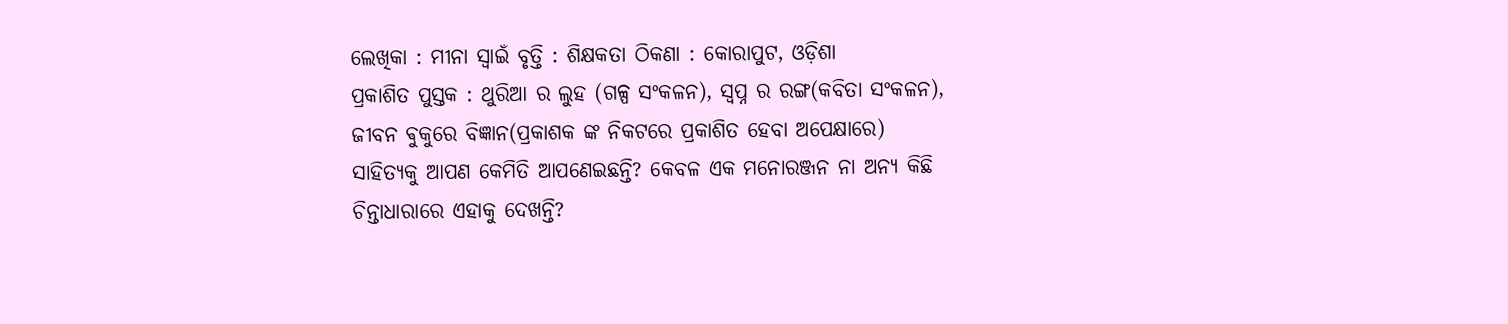ଲେଖିକା : ମୀନା ସ୍ଵାଇଁ ବୃତ୍ତି : ଶିକ୍ଷକତା ଠିକଣା : କୋରାପୁଟ, ଓଡ଼ିଶା
ପ୍ରକାଶିତ ପୁସ୍ତକ : ଥୁରିଆ ର ଲୁହ (ଗଳ୍ପ ସଂକଳନ), ସ୍ଵପ୍ନ ର ରଙ୍ଗ(କବିତା ସଂକଳନ), ଜୀବନ ଵୁକୁରେ ବିଜ୍ଞାନ(ପ୍ରକାଶକ ଙ୍କ ନିକଟରେ ପ୍ରକାଶିତ ହେବା ଅପେକ୍ଷାରେ)
ସାହିତ୍ୟକୁ ଆପଣ କେମିତି ଆପଣେଇଛନ୍ତି? କେବଳ ଏକ ମନୋରଞ୍ଜନ ନା ଅନ୍ୟ କିଛି ଚିନ୍ତାଧାରାରେ ଏହାକୁ ଦେଖନ୍ତି?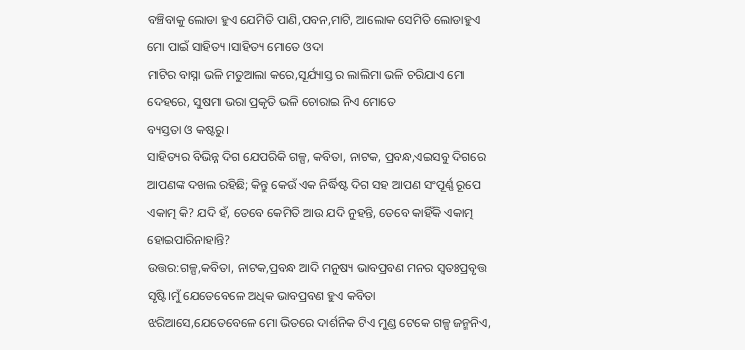ବଞ୍ଚିବାକୁ ଲୋଡା ହୁଏ ଯେମିତି ପାଣି,ପବନ,ମାଟି, ଆଲୋକ ସେମିତି ଲୋଡାହୁଏ ମୋ ପାଇଁ ସାହିତ୍ୟ ।ସାହିତ୍ୟ ମୋତେ ଓଦା
ମାଟିର ବାସ୍ନା ଭଳି ମତୁଆଲା କରେ,ସୂର୍ଯ୍ୟାସ୍ତ ର ଲାଲିମା ଭଳି ଚରିଯାଏ ମୋ ଦେହରେ, ସୁଷମା ଭରା ପ୍ରକୃତି ଭଳି ଚୋରାଇ ନିଏ ମୋତେ
ବ୍ୟସ୍ତତା ଓ କଷ୍ଟରୁ।
ସାହିତ୍ୟର ବିଭିନ୍ନ ଦିଗ ଯେପରିକି ଗଳ୍ପ, କବିତା, ନାଟକ, ପ୍ରବନ୍ଧ,ଏଇସବୁ ଦିଗରେ ଆପଣଙ୍କ ଦଖଲ ରହିଛି; କିନ୍ତୁ କେଉଁ ଏକ ନିର୍ଦ୍ଧିଷ୍ଟ ଦିଗ ସହ ଆପଣ ସଂପୂର୍ଣ୍ଣ ରୂପେ ଏକାତ୍ମ କି? ଯଦି ହଁ, ତେବେ କେମିତି ଆଉ ଯଦି ନୁହନ୍ତି, ତେବେ କାହିଁକି ଏକାତ୍ମ ହୋଇପାରିନାହାନ୍ତି?
ଉତ୍ତର:ଗଳ୍ପ,କବିତା, ନାଟକ,ପ୍ରବନ୍ଧ ଆଦି ମନୁଷ୍ୟ ଭାବପ୍ରବଣ ମନର ସ୍ଵତଃପ୍ରବୃତ୍ତ ସୃଷ୍ଟି।ମୁଁ ଯେତେବେଳେ ଅଧିକ ଭାବପ୍ରବଣ ହୁଏ କବିତା
ଝରିଆସେ,ଯେତେବେଳେ ମୋ ଭିତରେ ଦାର୍ଶନିକ ଟିଏ ମୁଣ୍ଡ ଟେକେ ଗଳ୍ପ ଜନ୍ମନିଏ,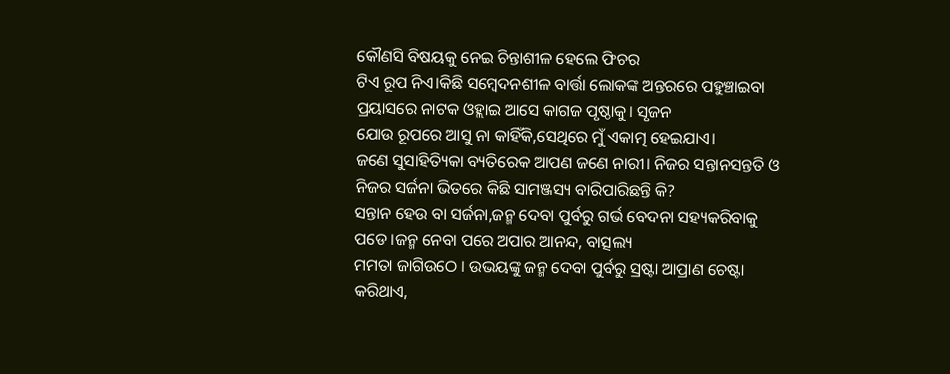କୌଣସି ବିଷୟକୁ ନେଇ ଚିନ୍ତାଶୀଳ ହେଲେ ଫିଚର
ଟିଏ ରୂପ ନିଏ।କିଛି ସମ୍ବେଦନଶୀଳ ବାର୍ତ୍ତା ଲୋକଙ୍କ ଅନ୍ତରରେ ପହୁଞ୍ଚାଇବା ପ୍ରୟାସରେ ନାଟକ ଓହ୍ଲାଇ ଆସେ କାଗଜ ପୃଷ୍ଠାକୁ। ସୃଜନ
ଯୋଉ ରୂପରେ ଆସୁ ନା କାହିଁକି,ସେଥିରେ ମୁଁ ଏକାତ୍ମ ହେଇଯାଏ।
ଜଣେ ସୁସାହିତ୍ୟିକା ବ୍ୟତିରେକ ଆପଣ ଜଣେ ନାରୀ। ନିଜର ସନ୍ତାନସନ୍ତତି ଓ ନିଜର ସର୍ଜନା ଭିତରେ କିଛି ସାମଞ୍ଜସ୍ୟ ବାରିପାରିଛନ୍ତି କି?
ସନ୍ତାନ ହେଉ ବା ସର୍ଜନା,ଜନ୍ମ ଦେବା ପୁର୍ବରୁ ଗର୍ଭ ବେଦନା ସହ୍ୟକରିବାକୁ ପଡେ।ଜନ୍ମ ନେବା ପରେ ଅପାର ଆନନ୍ଦ, ବାତ୍ସଲ୍ୟ
ମମତା ଜାଗିଉଠେ । ଉଭୟଙ୍କୁ ଜନ୍ମ ଦେବା ପୁର୍ବରୁ ସ୍ରଷ୍ଟା ଆପ୍ରାଣ ଚେଷ୍ଟା କରିଥାଏ,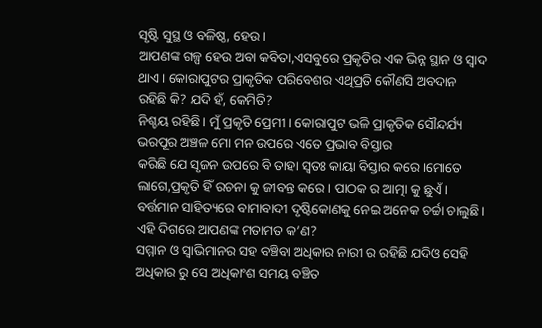ସୃଷ୍ଟି ସୁସ୍ଥ ଓ ବଳିଷ୍ଠ, ହେଉ।
ଆପଣଙ୍କ ଗଳ୍ପ ହେଉ ଅବା କବିତା,ଏସବୁରେ ପ୍ରକୃତିର ଏକ ଭିନ୍ନ ସ୍ଥାନ ଓ ସ୍ଵାଦ ଥାଏ। କୋରାପୁଟର ପ୍ରାକୃତିକ ପରିବେଶର ଏଥିପ୍ରତି କୌଣସି ଅବଦାନ ରହିଛି କି? ଯଦି ହଁ, କେମିତି?
ନିଶ୍ଚୟ ରହିଛି। ମୁଁ ପ୍ରକୃତି ପ୍ରେମୀ। କୋରାପୁଟ ଭଳି ପ୍ରାକୃତିକ ସୌନ୍ଦର୍ଯ୍ୟ ଭରପୂର ଅଞ୍ଚଳ ମୋ ମନ ଉପରେ ଏତେ ପ୍ରଭାବ ବିସ୍ତାର
କରିଛି ଯେ ସୃଜନ ଉପରେ ବି ତାହା ସ୍ଵତଃ କାୟା ବିସ୍ତାର କରେ।ମୋତେ ଲାଗେ,ପ୍ରକୃତି ହିଁ ରଚନା କୁ ଜୀବନ୍ତ କରେ । ପାଠକ ର ଆତ୍ମା କୁ ଛୁଏଁ।
ବର୍ତ୍ତମାନ ସାହିତ୍ୟରେ ବାମାବାଦୀ ଦୃଷ୍ଟିକୋଣକୁ ନେଇ ଅନେକ ଚର୍ଚ୍ଚା ଚାଲୁଛି। ଏହି ଦିଗରେ ଆପଣଙ୍କ ମତାମତ କ’ଣ?
ସମ୍ମାନ ଓ ସ୍ବାଭିମାନର ସହ ବଞ୍ଚିବା ଅଧିକାର ନାରୀ ର ରହିଛି ଯଦିଓ ସେହି ଅଧିକାର ରୁ ସେ ଅଧିକାଂଶ ସମୟ ବଞ୍ଚିତ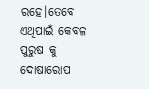ରହେ।ତେବେ ଏଥିପାଇଁ କେବଳ ପୁରୁଷ କୁ ଦୋଷାରୋପ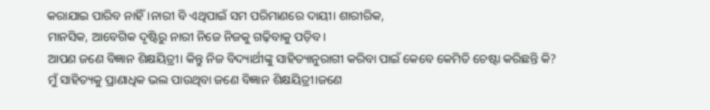କରାଯାଇ ପାରିବ ନାହିଁ।ନାରୀ ବି ଏଥିପାଇଁ ସମ ପରିମାଣରେ ଦାୟୀ। ଶାରୀରିକ,
ମାନସିକ, ଆବେଗିକ ଦୃଷ୍ଟିରୁ ନାରୀ ନିଜେ ନିଜକୁ ଗଢ଼ିବାକୁ ପଡ଼ିବ।
ଆପଣ ଜଣେ ବିଜ୍ଞାନ ଶିକ୍ଷୟିତ୍ରୀ। କିନ୍ତୁ ନିଜ ବିଦ୍ୟାର୍ଥୀଙ୍କୁ ସାହିତ୍ୟାନୁରାଗୀ କରିବା ପାଇଁ କେବେ କେମିତି ଚେଷ୍ଟା କରିଛନ୍ତି କି?
ମୁଁ ସାହିତ୍ୟକୁ ପ୍ରାଣାଧିକ ଭଲ ପାଉଥିବା ଜଣେ ବିଜ୍ଞାନ ଶିକ୍ଷୟିତ୍ରୀ।ଜଣେ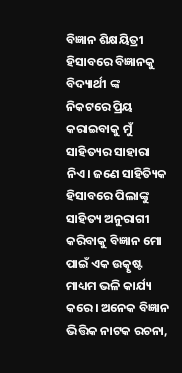ବିଜ୍ଞାନ ଶିକ୍ଷୟିତ୍ରୀ ହିସାବରେ ବିଜ୍ଞାନକୁ ବିଦ୍ୟାର୍ଥୀ ଙ୍କ
ନିକଟରେ ପ୍ରିୟ କରାଇବାକୁ ମୁଁ ସାହିତ୍ୟର ସାହାରା ନିଏ। ଜଣେ ସାହିତ୍ୟିକ ହିସାବରେ ପିଲାଙ୍କୁ ସାହିତ୍ୟ ଅନୁରାଗୀ କରିବାକୁ ବିଜ୍ଞାନ ମୋ
ପାଇଁ ଏକ ଉତ୍କୃଷ୍ଟ ମାଧ୍ୟମ ଭଳି କାର୍ଯ୍ୟ କରେ। ଅନେକ ବିଜ୍ଞାନ ଭିତ୍ତିକ ନାଟକ ରଚନା,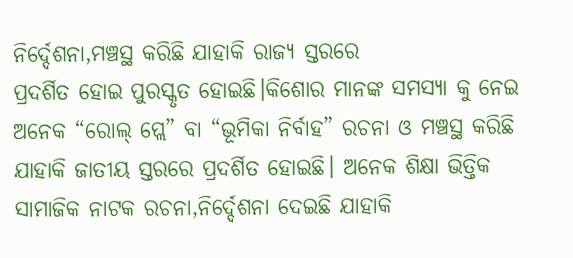ନିର୍ଦ୍ଦେଶନା,ମଞ୍ଚସ୍ଥ କରିଛି ଯାହାକି ରାଜ୍ୟ ସ୍ତରରେ
ପ୍ରଦର୍ଶିତ ହୋଇ ପୁରସ୍କୃତ ହୋଇଛି।କିଶୋର ମାନଙ୍କ ସମସ୍ୟା କୁ ନେଇ ଅନେକ “ରୋଲ୍ ପ୍ଲେ” ବା “ଭୂମିକା ନିର୍ବାହ” ରଚନା ଓ ମଞ୍ଚସ୍ଥ କରିଛି
ଯାହାକି ଜାତୀୟ ସ୍ତରରେ ପ୍ରଦର୍ଶିତ ହୋଇଛି। ଅନେକ ଶିକ୍ଷା ଭିତ୍ତିକ ସାମାଜିକ ନାଟକ ରଚନା,ନିର୍ଦ୍ଦେଶନା ଦେଇଛି ଯାହାକି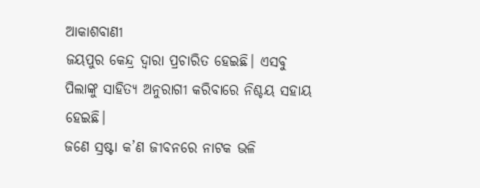ଆକାଶବାଣୀ
ଜୟପୁର କେନ୍ଦ୍ର ଦ୍ଵାରା ପ୍ରଚାରିତ ହେଇଛି। ଏସବୁ ପିଲାଙ୍କୁ ସାହିତ୍ୟ ଅନୁରାଗୀ କରିବାରେ ନିଶ୍ଚୟ ସହାୟ ହେଇଛି।
ଜଣେ ସ୍ରଷ୍ଟା କ’ଣ ଜୀବନରେ ନାଟକ ଭଳି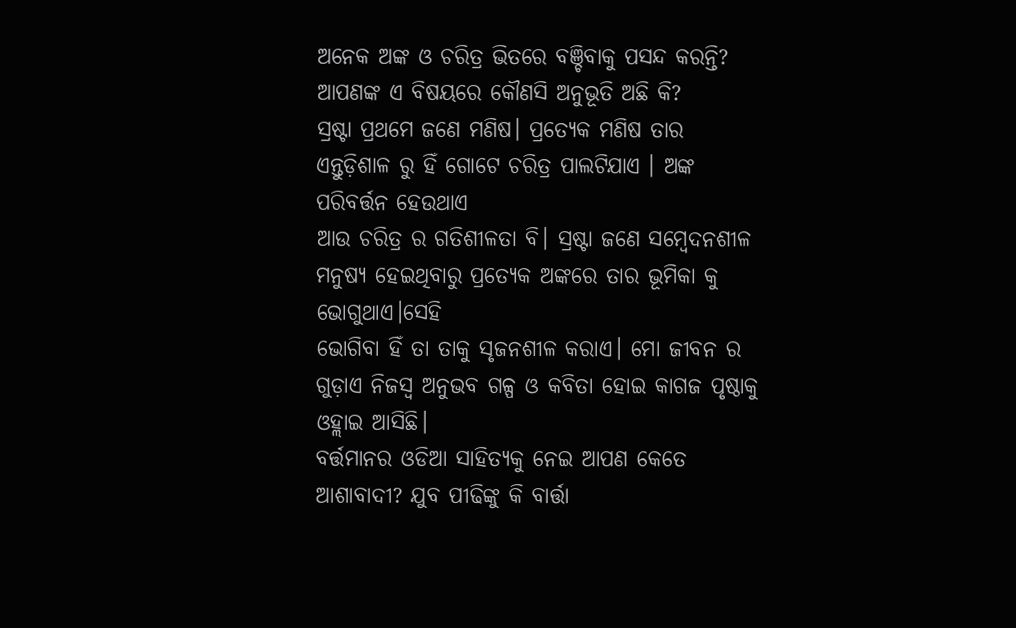ଅନେକ ଅଙ୍କ ଓ ଚରିତ୍ର ଭିତରେ ବଞ୍ଚିବାକୁ ପସନ୍ଦ କରନ୍ତି? ଆପଣଙ୍କ ଏ ବିଷୟରେ କୌଣସି ଅନୁଭୂତି ଅଛି କି?
ସ୍ରଷ୍ଟା ପ୍ରଥମେ ଜଣେ ମଣିଷ। ପ୍ରତ୍ୟେକ ମଣିଷ ତାର ଏନ୍ତୁଡ଼ିଶାଳ ରୁ ହିଁ ଗୋଟେ ଚରିତ୍ର ପାଲଟିଯାଏ । ଅଙ୍କ ପରିବର୍ତ୍ତନ ହେଉଥାଏ
ଆଉ ଚରିତ୍ର ର ଗତିଶୀଳତା ବି। ସ୍ରଷ୍ଟା ଜଣେ ସମ୍ବେଦନଶୀଳ ମନୁଷ୍ୟ ହେଇଥିବାରୁ ପ୍ରତ୍ୟେକ ଅଙ୍କରେ ତାର ଭୂମିକା କୁ ଭୋଗୁଥାଏ।ସେହି
ଭୋଗିବା ହିଁ ତା ତାକୁ ସୃଜନଶୀଳ କରାଏ। ମୋ ଜୀବନ ର ଗୁଡ଼ାଏ ନିଜସ୍ଵ ଅନୁଭବ ଗଳ୍ପ ଓ କବିତା ହୋଇ କାଗଜ ପୃଷ୍ଠାକୁ ଓହ୍ଲାଇ ଆସିଛି।
ବର୍ତ୍ତମାନର ଓଡିଆ ସାହିତ୍ୟକୁ ନେଇ ଆପଣ କେତେ ଆଶାବାଦୀ? ଯୁବ ପୀଢିଙ୍କୁ କି ବାର୍ତ୍ତା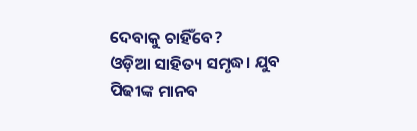ଦେବାକୁ ଚାହିଁବେ?
ଓଡ଼ିଆ ସାହିତ୍ୟ ସମୃଦ୍ଧ। ଯୁବ ପିଢୀଙ୍କ ମାନବ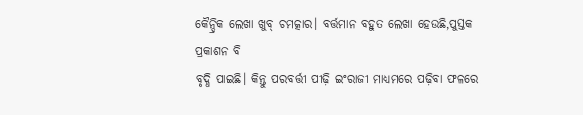କୈନ୍ଦ୍ରିକ ଲେଖା ଖୁବ୍ ଚମତ୍କାର। ବର୍ତ୍ତମାନ ବହୁତ ଲେଖା ହେଉଛି,ପୁସ୍ତକ ପ୍ରକାଶନ ବି
ବୃଦ୍ଧି ପାଇଛି। କିନ୍ତୁ ପରବର୍ତ୍ତୀ ପୀଢ଼ି ଇଂରାଜୀ ମାଧ୍ୟମରେ ପଢ଼ିବା ଫଳରେ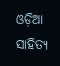ଓଡ଼ିଆ ସାହିତ୍ୟ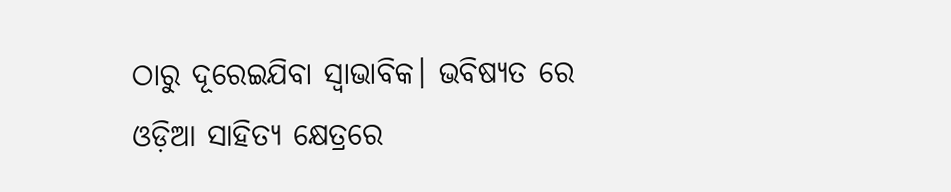ଠାରୁ ଦୂରେଇଯିବା ସ୍ଵାଭାବିକ। ଭବିଷ୍ୟତ ରେ
ଓଡ଼ିଆ ସାହିତ୍ୟ କ୍ଷେତ୍ରରେ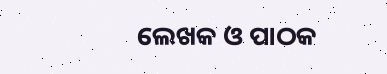ଲେଖକ ଓ ପାଠକ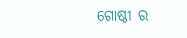ଗୋଷ୍ଠୀ ର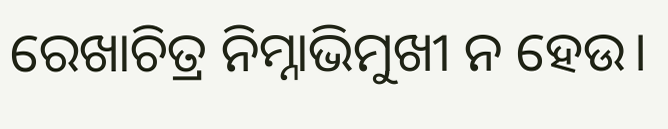ରେଖାଚିତ୍ର ନିମ୍ନାଭିମୁଖୀ ନ ହେଉ।